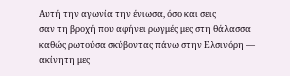Αυτή την αγωνία την ένιωσα, όσο και σεις
σαν τη βροχή που αφήνει ρωγμές μες στη θάλασσα
καθώς ρωτούσα σκύβοντας πάνω στην Ελσινόρη —
ακίνητη μες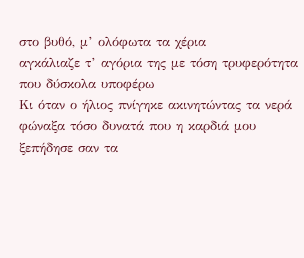στο βυθό, μ’ ολόφωτα τα χέρια
αγκάλιαζε τ’ αγόρια της με τόση τρυφερότητα
που δύσκολα υποφέρω
Κι όταν ο ήλιος πνίγηκε ακινητώντας τα νερά
φώναξα τόσο δυνατά που η καρδιά μου
ξεπήδησε σαν τα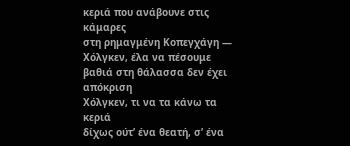κεριά που ανάβουνε στις κάμαρες
στη ρημαγμένη Κοπεγχάγη — Χόλγκεν, έλα να πέσουμε
βαθιά στη θάλασσα δεν έχει απόκριση
Χόλγκεν, τι να τα κάνω τα κεριά
δίχως ούτ’ ένα θεατή, σ’ ένα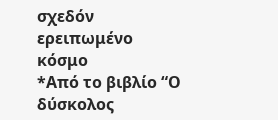σχεδόν ερειπωμένο κόσμο
*Από το βιβλίο “Ο δύσκολος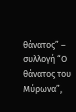θάνατος” – συλλογή “Ο θάνατος του Μύρωνα”,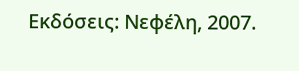Εκδόσεις: Νεφέλη, 2007.